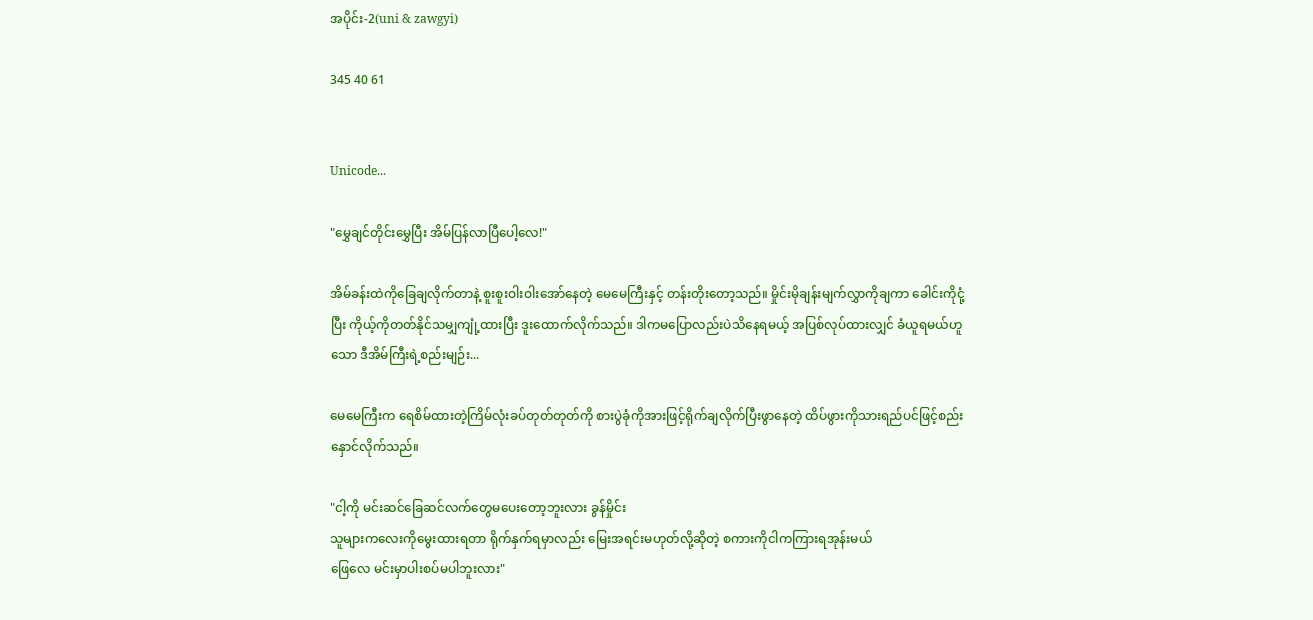အပိုင်း-2(uni & zawgyi)

345 40 61


Unicode...

"မွှေချင်တိုင်းမွှေပြီး အိမ်ပြန်လာပြီပေါ့လေ!"

အိမ်ခန်းထဲကိုခြေချလိုက်တာနဲ့ စူးစူးဝါးဝါးအော်နေတဲ့ မေမေကြီးနှင့် တန်းတိုးတော့သည်။ မှိုင်းမိုချန်းမျက်လွှာကိုချကာ ခေါင်းကိုငုံ့ပြီး ကိုယ့်ကိုတတ်နိုင်သမျှကျုံ့ထားပြီး ဒူးထောက်လိုက်သည်။ ဒါကမပြောလည်းပဲသိနေရမယ့် အပြစ်လုပ်ထားလျှင် ခံယူရမယ်ဟူသော ဒီအိမ်ကြီးရဲ့စည်းမျဉ်း...

မေမေကြီးက ရေစိမ်ထားတဲ့ကြိမ်လုံးခပ်တုတ်တုတ်ကို စားပွဲခုံကိုအားဖြင့်ရိုက်ချလိုက်ပြီးဖွာနေတဲ့ ထိပ်ဖွားကိုသားရည်ပင်ဖြင့်စည်းနှောင်လိုက်သည်။

"ငါ့ကို မင်းဆင်ခြေဆင်လက်တွေမပေးတော့ဘူးလား ခွန်မှိုင်း
သူများကလေးကိုမွေးထားရတာ ရိုက်နှက်ရမှာလည်း မြေးအရင်းမဟုတ်လို့ဆိုတဲ့ စကားကိုငါကကြားရအုန်းမယ်
ဖြေလေ မင်းမှာပါးစပ်မပါဘူးလား"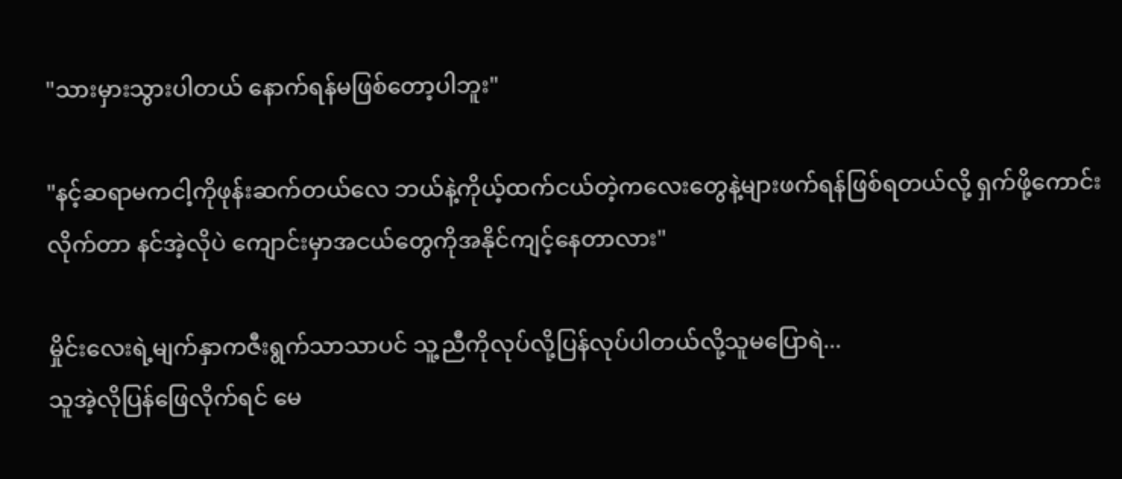"သားမှားသွားပါတယ် နောက်ရန်မဖြစ်တော့ပါဘူး"

"နင့်ဆရာမကငါ့ကိုဖုန်းဆက်တယ်လေ ဘယ်နဲ့ကိုယ့်ထက်ငယ်တဲ့ကလေးတွေနဲ့များဖက်ရန်ဖြစ်ရတယ်လို့ ရှက်ဖို့ကောင်းလိုက်တာ နင်အဲ့လိုပဲ ကျောင်းမှာအငယ်တွေကိုအနိုင်ကျင့်နေတာလား"

မှိုင်းလေးရဲ့မျက်နှာကဇီးရွက်သာသာပင် သူ့ညီကိုလုပ်လို့ပြန်လုပ်ပါတယ်လို့သူမပြောရဲ...
သူအဲ့လိုပြန်ဖြေလိုက်ရင် မေ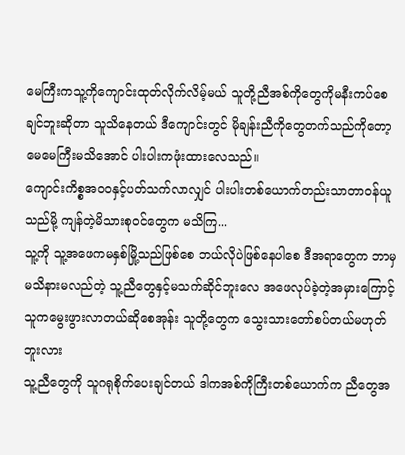မေကြီးကသူ့ကိုကျောင်းထုတ်လိုက်လိမ့်မယ် သူတို့ညီအစ်ကိုတွေကိုမနီးကပ်စေချင်ဘူးဆိုတာ သူသိနေတယ် ဒီကျောင်းတွင် မိုချန်းညီကိုတွေတက်သည်ကိုတော့ မေမေကြီးမသိအောင် ပါးပါးကဖုံးထားလေသည်။
ကျောင်းကိစ္စအဝဝနှင့်ပတ်သက်လာလျှင် ပါးပါးတစ်ယောက်တည်းသာတာဝန်ယူသည်မို့ ကျန်တဲ့မိသားစုဝင်တွေက မသိကြ...
သူ့ကို သူ့အဖေကမနှစ်မြို့သည်ဖြစ်စေ ဘယ်လိုပဲဖြစ်နေပါစေ ဒီအရာတွေက ဘာမှမသိနားမလည်တဲ့ သူ့ညီတွေနှင့်မသက်ဆိုင်ဘူးလေ အဖေလုပ်ခဲ့တဲ့အမှားကြောင့်သူကမွေးဖွားလာတယ်ဆိုစေအုန်း သူတို့တွေက သွေးသားတော်စပ်တယ်မဟုတ်ဘူးလား
သူ့ညီတွေကို သူဂရုစိုက်ပေးချင်တယ် ဒါကအစ်ကိုကြီးတစ်ယောက်က ညီတွေအ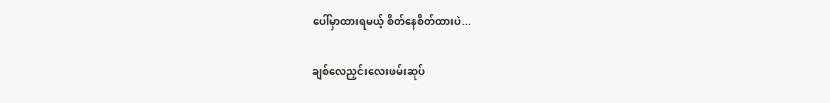ပေါ်မှာထားရမယ့် စိတ်နေစိတ်ထားပဲ...

ချစ်လေညှင်းလေးဖမ်းဆုပ်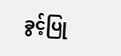ခွင့်ပြု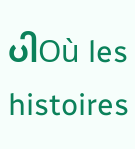ပါOù les histoires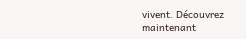vivent. Découvrez maintenant